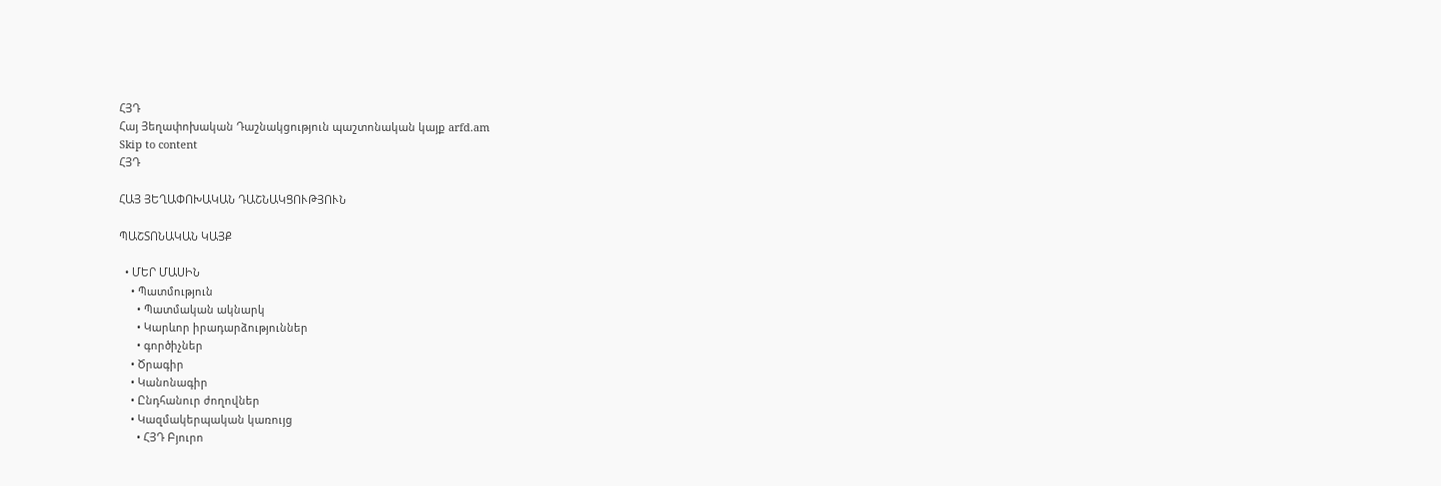ՀՅԴ
Հայ Յեղափոխական Դաշնակցություն պաշտոնական կայք arfd.am
Skip to content
ՀՅԴ

ՀԱՅ ՅԵՂԱՓՈԽԱԿԱՆ ԴԱՇՆԱԿՑՈՒԹՅՈՒՆ

ՊԱՇՏՈՆԱԿԱՆ ԿԱՅՔ

  • ՄԵՐ ՄԱՍԻՆ
    • Պատմություն
      • Պատմական ակնարկ
      • Կարևոր իրադարձություններ
      • գործիչներ
    • Ծրագիր
    • Կանոնագիր
    • Ընդհանուր ժողովներ
    • Կազմակերպական կառույց
      • ՀՅԴ Բյուրո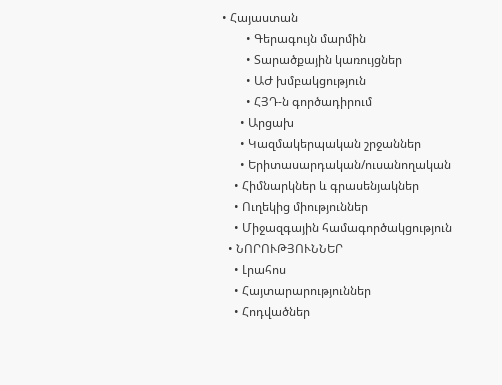• Հայաստան
        • Գերագույն մարմին
        • Տարածքային կառույցներ
        • ԱԺ խմբակցություն
        • ՀՅԴ-ն գործադիրում
      • Արցախ
      • Կազմակերպական շրջաններ
      • Երիտասարդական/ուսանողական
    • Հիմնարկներ և գրասենյակներ
    • Ուղեկից միություններ
    • Միջազգային համագործակցություն
  • ՆՈՐՈՒԹՅՈՒՆՆԵՐ
    • Լրահոս
    • Հայտարարություններ
    • Հոդվածներ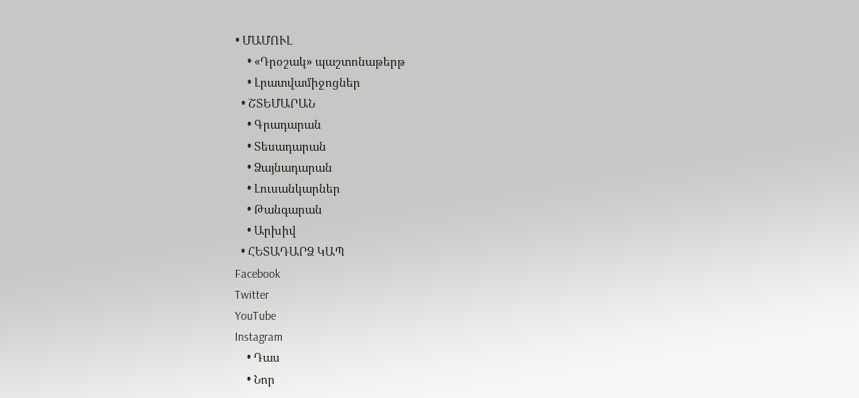• ՄԱՄՈՒԼ
    • «Դրօշակ» պաշտոնաթերթ
    • Լրատվամիջոցներ
  • ՇՏԵՄԱՐԱՆ
    • Գրադարան
    • Տեսադարան
    • Ձայնադարան
    • Լուսանկարներ
    • Թանգարան
    • Արխիվ
  • ՀԵՏԱԴԱՐՁ ԿԱՊ
Facebook
Twitter
YouTube
Instagram
    • Դաս
    • Նոր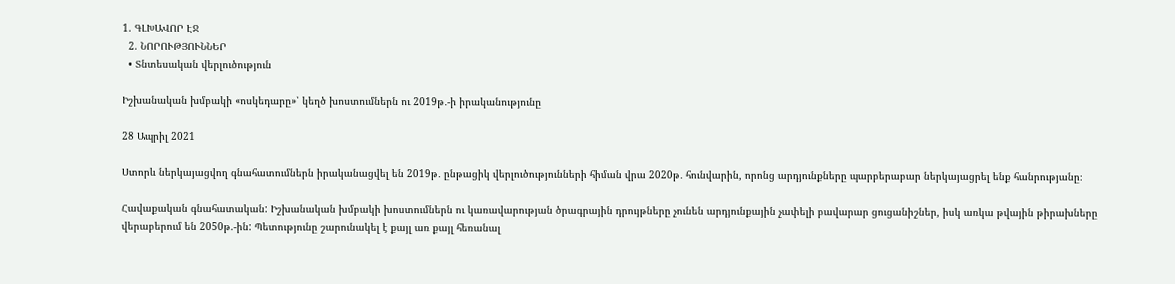1. ԳԼԽԱՎՈՐ ԷՋ
  2. ՆՈՐՈՒԹՅՈՒՆՆԵՐ
  • Տնտեսական վերլուծություն

Իշխանական խմբակի «ոսկեդարը»՝ կեղծ խոստումներն ու 2019թ․-ի իրականությունը

28 Ապրիլ 2021

Ստորև ներկայացվող գնահատումներն իրականացվել են 2019թ․ ընթացիկ վերլուծությունների հիման վրա 2020թ․ հունվարին, որոնց արդյունքները պարբերաբար ներկայացրել ենք հանրությանը։

Հավաքական գնահատական: Իշխանական խմբակի խոստումներն ու կառավարության ծրագրային դրույթները չունեն արդյունքային չափելի բավարար ցուցանիշներ, իսկ առկա թվային թիրախները վերաբերում են 2050թ.-ին: Պետությունը շարունակել է քայլ առ քայլ հեռանալ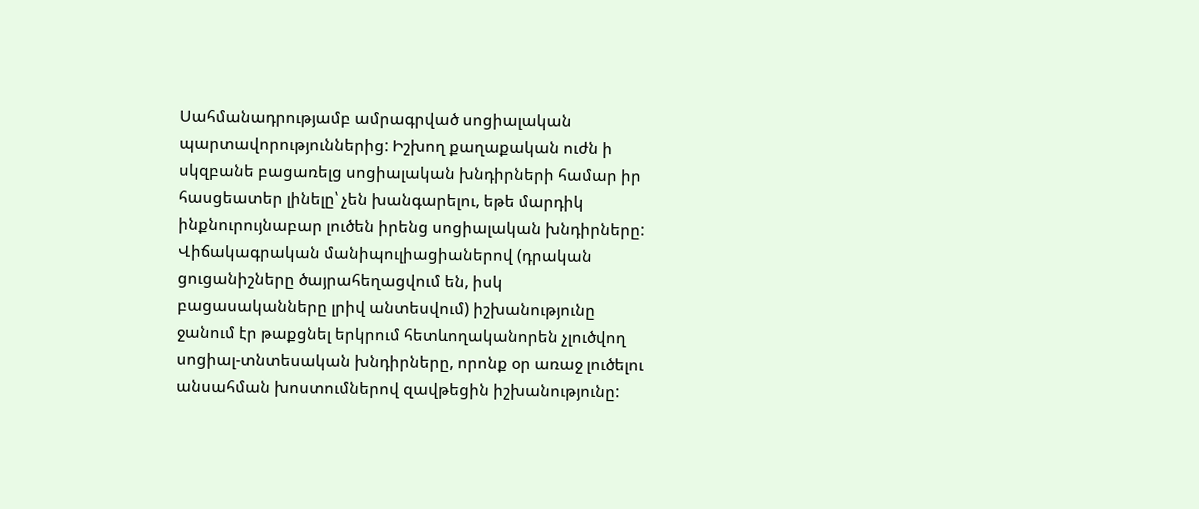Սահմանադրությամբ ամրագրված սոցիալական պարտավորություններից: Իշխող քաղաքական ուժն ի սկզբանե բացառելց սոցիալական խնդիրների համար իր հասցեատեր լինելը՝ չեն խանգարելու, եթե մարդիկ ինքնուրույնաբար լուծեն իրենց սոցիալական խնդիրները: Վիճակագրական մանիպուլիացիաներով (դրական ցուցանիշները ծայրահեղացվում են, իսկ բացասականները լրիվ անտեսվում) իշխանությունը ջանում էր թաքցնել երկրում հետևողականորեն չլուծվող սոցիալ-տնտեսական խնդիրները, որոնք օր առաջ լուծելու անսահման խոստումներով զավթեցին իշխանությունը: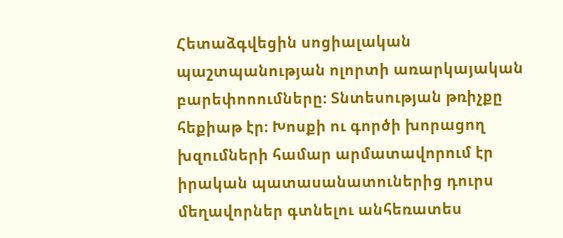Հետաձգվեցին սոցիալական պաշտպանության ոլորտի առարկայական բարեփոոումները: Տնտեսության թռիչքը հեքիաթ էր։ Խոսքի ու գործի խորացող խզումների համար արմատավորում էր իրական պատասանատուներից դուրս մեղավորներ գտնելու անհեռատես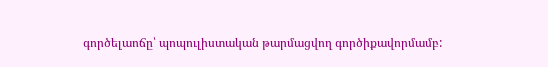գործելաոճը՝ պոպուլիստական թարմացվող գործիքավորմամբ: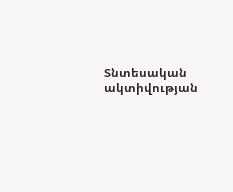Տնտեսական ակտիվության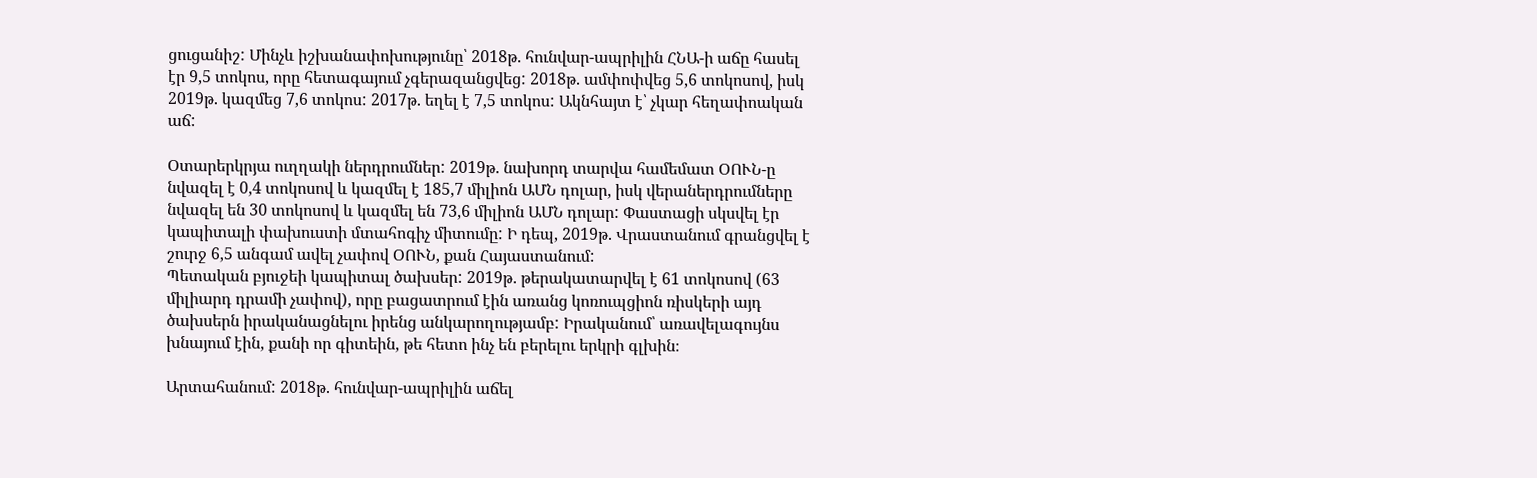ցուցանիշ: Մինչև իշխանափոխությունը՝ 2018թ. հունվար-ապրիլին ՀՆԱ-ի աճը հասել էր 9,5 տոկոս, որը հետագայում չգերազանցվեց: 2018թ. ամփոփվեց 5,6 տոկոսով, իսկ 2019թ. կազմեց 7,6 տոկոս: 2017թ. եղել է 7,5 տոկոս: Ակնհայտ է՝ չկար հեղափոական աճ:

Օտարերկրյա ուղղակի ներդրումներ: 2019թ. նախորդ տարվա համեմատ ՕՈՒՆ-ը նվազել է 0,4 տոկոսով և կազմել է 185,7 միլիոն ԱՄՆ դոլար, իսկ վերաներդրումները նվազել են 30 տոկոսով և կազմել են 73,6 միլիոն ԱՄՆ դոլար: Փաստացի սկսվել էր կապիտալի փախուստի մտահոգիչ միտումը: Ի դեպ, 2019թ. Վրաստանում գրանցվել է շուրջ 6,5 անգամ ավել չափով ՕՈՒՆ, քան Հայաստանում:
Պետական բյուջեի կապիտալ ծախսեր: 2019թ․ թերակատարվել է 61 տոկոսով (63 միլիարդ դրամի չափով), որը բացատրում էին առանց կոռուպցիոն ռիսկերի այդ ծախսերն իրականացնելու իրենց անկարողությամբ: Իրականում՝ առավելագույնս խնայում էին, քանի որ գիտեին, թե հետո ինչ են բերելու երկրի գլխին։

Արտահանում: 2018թ. հունվար-ապրիլին աճել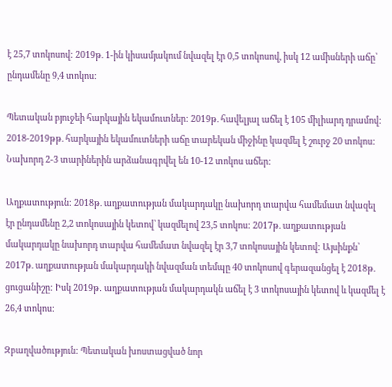է 25,7 տոկոսով: 2019թ. 1-ին կիսամյակում նվազել էր 0,5 տոկոսով, իսկ 12 ամիսների աճը՝ ընդամենը 9,4 տոկոս:

Պետական բյուջեի հարկային եկամուտներ: 2019թ. հավելյալ աճել է 105 միլիարդ դրամով: 2018-2019թթ. հարկային եկամուտների աճը տարեկան միջինը կազմել է շուրջ 20 տոկոս: Նախորդ 2-3 տարիներին արձանագրվել են 10-12 տոկոս աճեր:

Աղքատություն: 2018թ. աղքատության մակարդակը նախորդ տարվա համեմատ նվազել էր ընդամենը 2,2 տոկոսային կետով՝ կազմելով 23,5 տոկոս: 2017թ. աղքատության մակարդակը նախորդ տարվա համեմատ նվազել էր 3,7 տոկոսային կետով: Այսինքն՝ 2017թ. աղքատության մակարդակի նվազման տեմպը 40 տոկոսով գերազանցել է 2018թ. ցուցանիշը: Իսկ 2019թ․ աղքատության մակարդակն աճել է 3 տոկոսային կետով և կազմել է 26,4 տոկոս:

Զբաղվածություն: Պետական խոստացված նոր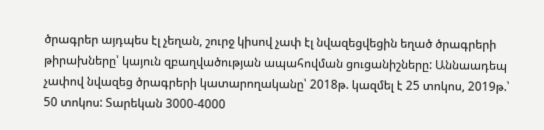ծրագրեր այդպես էլ չեղան, շուրջ կիսով չափ էլ նվազեցվեցին եղած ծրագրերի թիրախները՝ կայուն զբաղվածության ապահովման ցուցանիշները: Աննաադեպ չափով նվազեց ծրագրերի կատարողականը՝ 2018թ. կազմել է 25 տոկոս, 2019թ.՝ 50 տոկոս: Տարեկան 3000-4000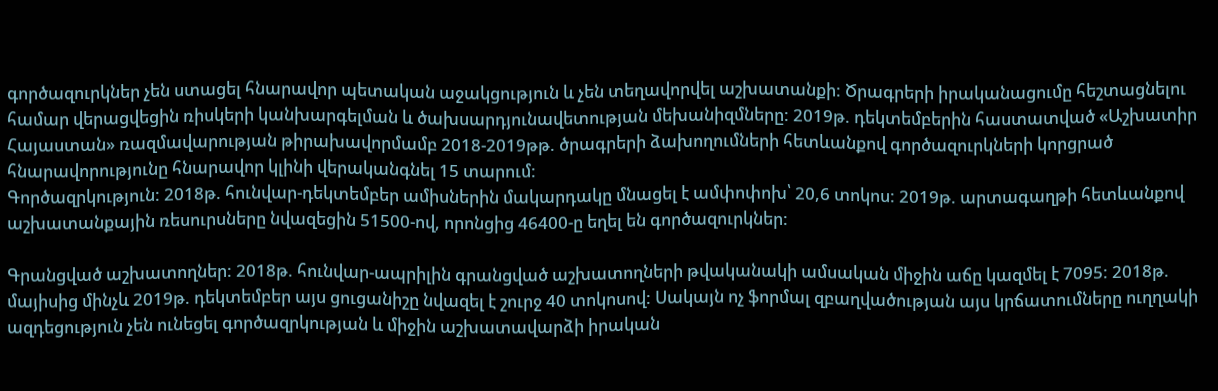գործազուրկներ չեն ստացել հնարավոր պետական աջակցություն և չեն տեղավորվել աշխատանքի: Ծրագրերի իրականացումը հեշտացնելու համար վերացվեցին ռիսկերի կանխարգելման և ծախսարդյունավետության մեխանիզմները: 2019թ. դեկտեմբերին հաստատված «Աշխատիր Հայաստան» ռազմավարության թիրախավորմամբ 2018-2019թթ. ծրագրերի ձախողումների հետևանքով գործազուրկների կորցրած հնարավորությունը հնարավոր կլինի վերականգնել 15 տարում:
Գործազրկություն: 2018թ. հունվար-դեկտեմբեր ամիսներին մակարդակը մնացել է ամփոփոխ՝ 20,6 տոկոս: 2019թ. արտագաղթի հետևանքով աշխատանքային ռեսուրսները նվազեցին 51500-ով, որոնցից 46400-ը եղել են գործազուրկներ:

Գրանցված աշխատողներ: 2018թ. հունվար-ապրիլին գրանցված աշխատողների թվականակի ամսական միջին աճը կազմել է 7095: 2018թ. մայիսից մինչև 2019թ. դեկտեմբեր այս ցուցանիշը նվազել է շուրջ 40 տոկոսով: Սակայն ոչ ֆորմալ զբաղվածության այս կրճատումները ուղղակի ազդեցություն չեն ունեցել գործազրկության և միջին աշխատավարձի իրական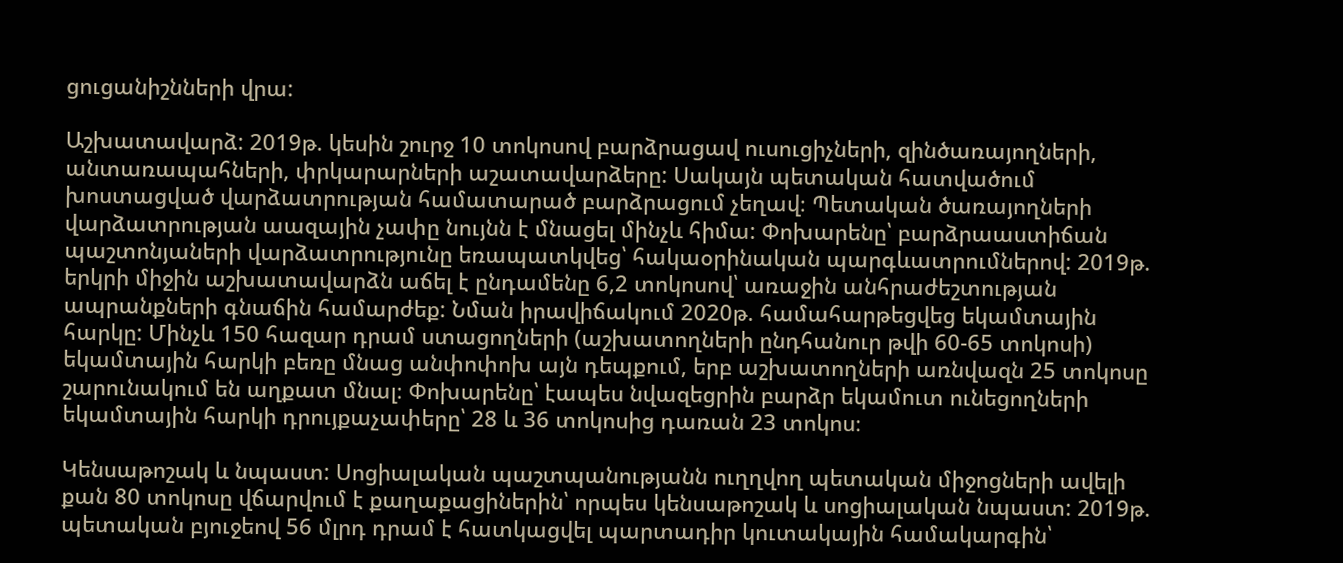ցուցանիշնների վրա:

Աշխատավարձ: 2019թ. կեսին շուրջ 10 տոկոսով բարձրացավ ուսուցիչների, զինծառայողների, անտառապահների, փրկարարների աշատավարձերը: Սակայն պետական հատվածում խոստացված վարձատրության համատարած բարձրացում չեղավ։ Պետական ծառայողների վարձատրության աազային չափը նույնն է մնացել մինչև հիմա: Փոխարենը՝ բարձրաաստիճան պաշտոնյաների վարձատրությունը եռապատկվեց՝ հակաօրինական պարգևատրումներով: 2019թ. երկրի միջին աշխատավարձն աճել է ընդամենը 6,2 տոկոսով՝ առաջին անհրաժեշտության ապրանքների գնաճին համարժեք: Նման իրավիճակում 2020թ. համահարթեցվեց եկամտային հարկը: Մինչև 150 հազար դրամ ստացողների (աշխատողների ընդհանուր թվի 60-65 տոկոսի) եկամտային հարկի բեռը մնաց անփոփոխ այն դեպքում, երբ աշխատողների առնվազն 25 տոկոսը շարունակում են աղքատ մնալ։ Փոխարենը՝ էապես նվազեցրին բարձր եկամուտ ունեցողների եկամտային հարկի դրույքաչափերը՝ 28 և 36 տոկոսից դառան 23 տոկոս։

Կենսաթոշակ և նպաստ: Սոցիալական պաշտպանությանն ուղղվող պետական միջոցների ավելի քան 80 տոկոսը վճարվում է քաղաքացիներին՝ որպես կենսաթոշակ և սոցիալական նպաստ: 2019թ. պետական բյուջեով 56 մլրդ դրամ է հատկացվել պարտադիր կուտակային համակարգին՝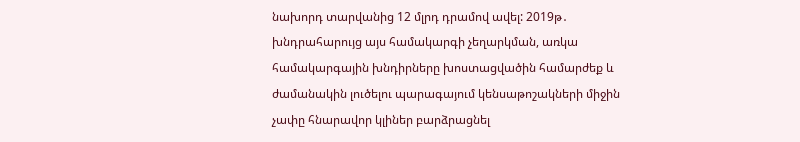նախորդ տարվանից 12 մլրդ դրամով ավել: 2019թ․ խնդրահարույց այս համակարգի չեղարկման, առկա համակարգային խնդիրները խոստացվածին համարժեք և ժամանակին լուծելու պարագայում կենսաթոշակների միջին չափը հնարավոր կլիներ բարձրացնել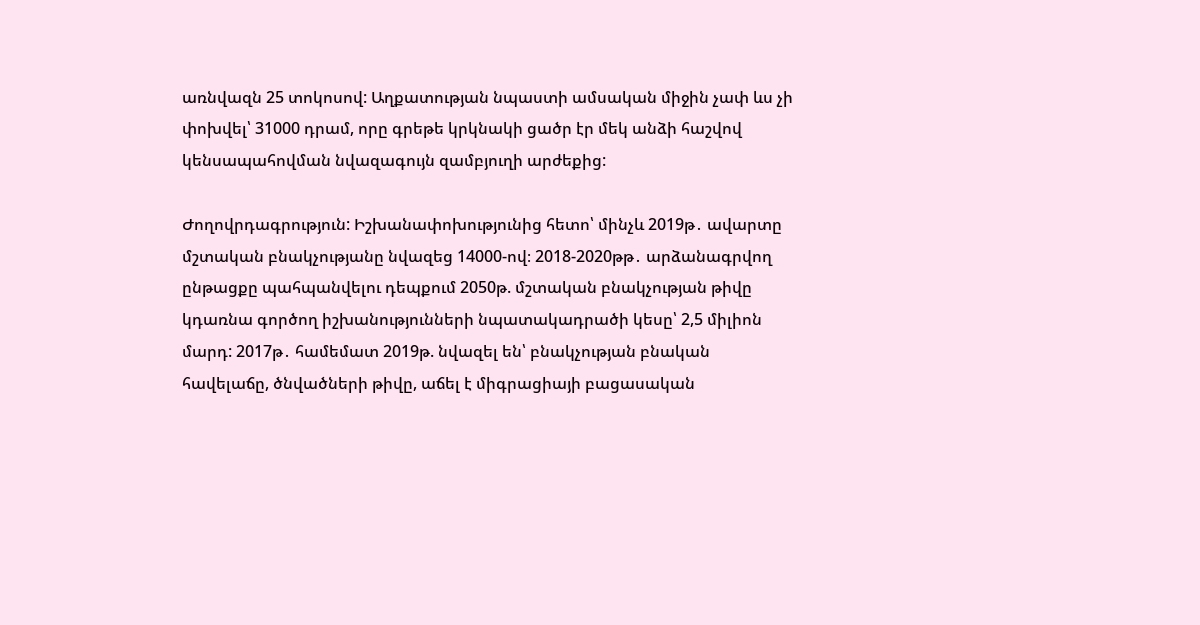առնվազն 25 տոկոսով: Աղքատության նպաստի ամսական միջին չափ ևս չի փոխվել՝ 31000 դրամ, որը գրեթե կրկնակի ցածր էր մեկ անձի հաշվով կենսապահովման նվազագույն զամբյուղի արժեքից:

Ժողովրդագրություն: Իշխանափոխությունից հետո՝ մինչև 2019թ․ ավարտը մշտական բնակչությանը նվազեց 14000-ով։ 2018-2020թթ․ արձանագրվող ընթացքը պահպանվելու դեպքում 2050թ. մշտական բնակչության թիվը կդառնա գործող իշխանությունների նպատակադրածի կեսը՝ 2,5 միլիոն մարդ: 2017թ․ համեմատ 2019թ. նվազել են՝ բնակչության բնական հավելաճը, ծնվածների թիվը, աճել է միգրացիայի բացասական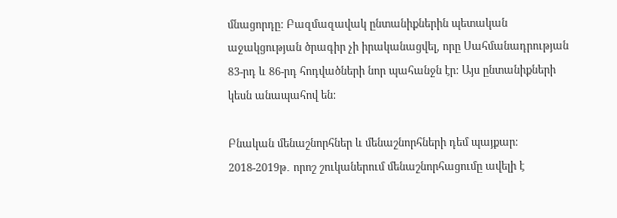մնացորդը: Բազմազավակ ընտանիքներին պետական աջակցության ծրագիր չի իրականացվել, որը Սահմանադրության 83-րդ և 86-րդ հոդվածների նոր պահանջն էր: Այս ընտանիքների կեսն անապահով են:

Բնական մենաշնորհներ և մենաշնորհների դեմ պայքար։ 2018-2019թ․ որոշ շուկաներում մենաշնորհացումը ավելի է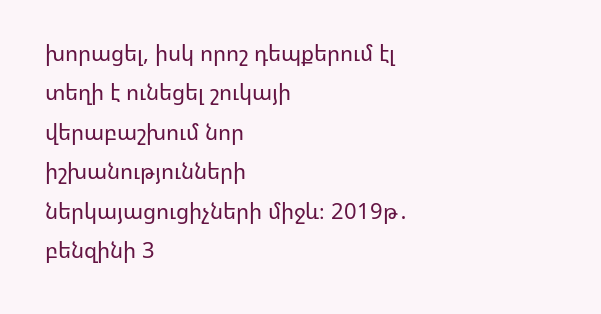խորացել, իսկ որոշ դեպքերում էլ տեղի է ունեցել շուկայի վերաբաշխում նոր իշխանությունների ներկայացուցիչների միջև։ 2019թ․ բենզինի 3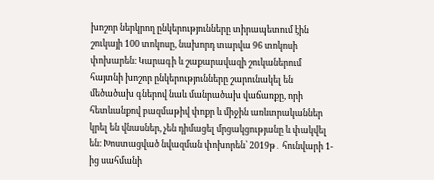խոշոր ներկրող ընկերությունները տիրապետում էին շուկայի 100 տոկոսը, նախորդ տարվա 96 տոկոսի փոխարեն։ Կարագի և շաքարավազի շուկաներում հայտնի խոշոր ընկերությունները շարունակել են մեծածախ գներով նաև մանրածախ վաճառքը, որի հետևանքով բազմաթիվ փոքր և միջին առևտրականներ կրել են վնասներ, չեն դիմացել մրցակցությանը և փակվել են։ Խոստացված նվազման փոխորեն՝ 2019թ․ հունվարի 1-ից սահմանի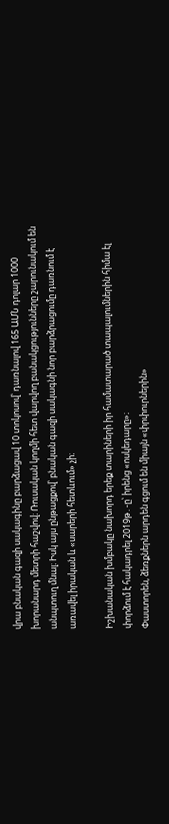վրա բնական գազի սակագինը բարձացավ 10 տոկոսով՝ դառնալով 165 ԱՄՆ դոլար 1000 խորանարդ մետրի հաշվով։ Ռուսական կողմի հետ վարվող բանակցությունները շարունակում են անպտուղ մնալ։ Իսկ այս ընթացքով՝ բնական գազի սակագնի նոր բարձրացումը դառնում է առավել իրական և «սարերի հետևում» չի։

Իշխանական խմբակը նախորդ երեք տարիների իր համատարած տապալումներին հիմա էլ փորձում է հակադրել 2019թ․-ը՝ իրենց «ոսկեդարը»։
Փաստորեն, ձեռքներն արդեն գցում են միայն «փրփուրներին»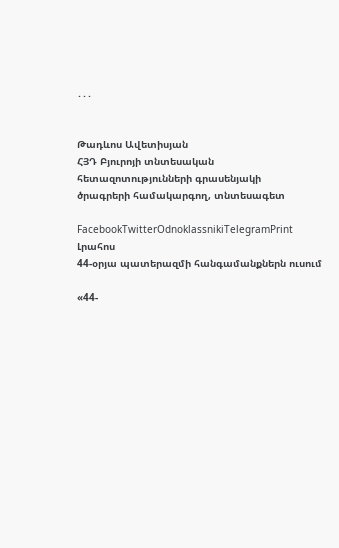․․․


Թադևոս Ավետիսյան
ՀՅԴ Բյուրոյի տնտեսական հետազոտությունների գրասենյակի
ծրագրերի համակարգող, տնտեսագետ

FacebookTwitterOdnoklassnikiTelegramPrint
Լրահոս
44-օրյա պատերազմի հանգամանքներն ուսում

«44-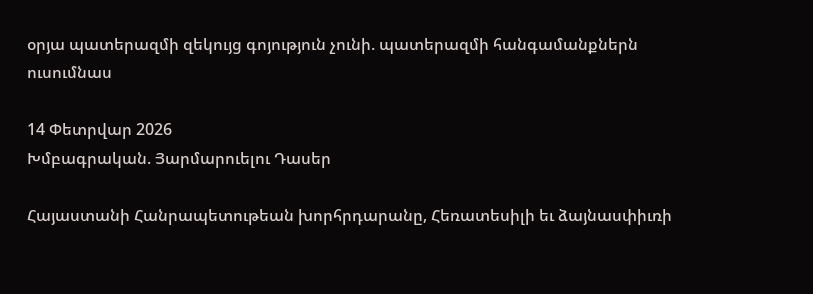օրյա պատերազմի զեկույց գոյություն չունի. պատերազմի հանգամանքներն ուսումնաս

14 Փետրվար 2026
Խմբագրական. Յարմարուելու Դասեր

Հայաստանի Հանրապետութեան խորհրդարանը, Հեռատեսիլի եւ ձայնասփիւռի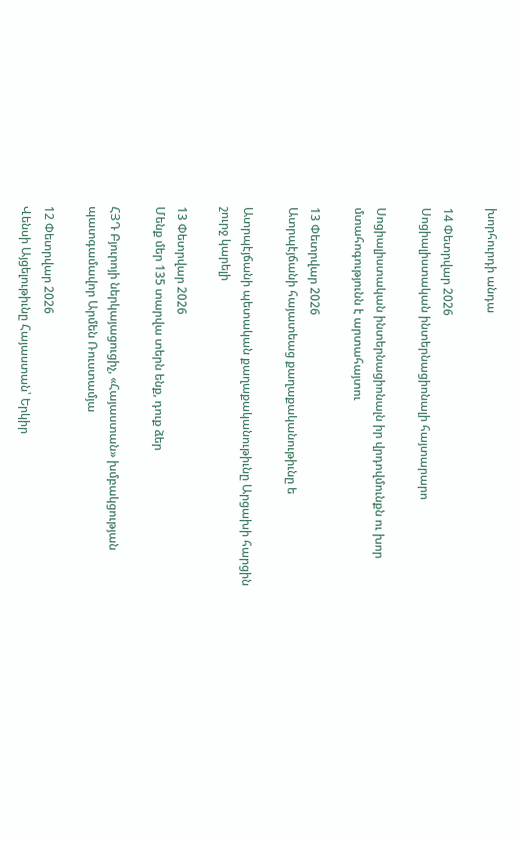խորհուրդի անդա

14 Փետրվար 2026
Սոցիալիստական ինտերնացիոնալի հայտարարո

Սոցիալիստական ինտերնացիոնալն իր վրդովմունքն ու խոր մտահոգությունն է արտահայտու

13 Փետրվար 2026
Ատրպէյճանի հայատեաց քաղաքականութիւնը ե

Ատրպէյճանի պետական քաղաքականութիւնը Արցախի հարցին շուրջ կարելի

13 Փետրվար 2026
Մենք մեր 135 տարվա տերն ենք, դուք ձեր

ՀՅԴ Բյուրոյի ներկայացուցիչ, «Հայաստան» խմբակցության պատգամավոր Արմեն Ռուստամյա

12 Փետրվար 2026
Վենսի Այցելութիւնը Հայաստան՝ Երկիր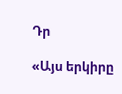Դր

«Այս երկիրը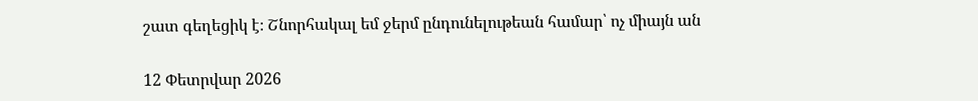շատ գեղեցիկ է։ Շնորհակալ եմ ջերմ ընդունելութեան համար՝ ոչ միայն ան

12 Փետրվար 2026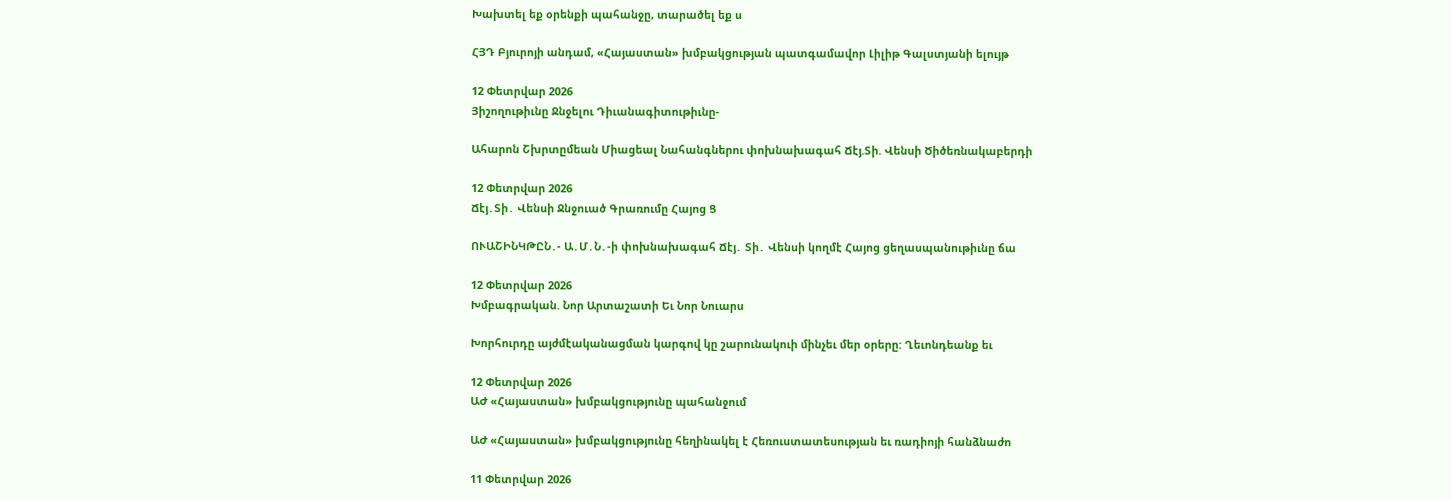Խախտել եք օրենքի պահանջը, տարածել եք ս

ՀՅԴ Բյուրոյի անդամ, «Հայաստան» խմբակցության պատգամավոր Լիլիթ Գալստյանի ելույթ

12 Փետրվար 2026
Յիշողութիւնը Ջնջելու Դիւանագիտութիւնը-

Ահարոն Շխրտըմեան Միացեալ Նահանգներու փոխնախագահ Ճէյ.Տի. Վենսի Ծիծեռնակաբերդի

12 Փետրվար 2026
Ճէյ․Տի․ Վենսի Ջնջուած Գրառումը Հայոց Ց

ՈՒԱՇԻՆԿԹԸՆ․- Ա․Մ․Ն․-ի փոխնախագահ Ճէյ․ Տի․ Վենսի կողմէ Հայոց ցեղասպանութիւնը ճա

12 Փետրվար 2026
Խմբագրական. Նոր Արտաշատի Եւ Նոր Նուարս

Խորհուրդը այժմէականացման կարգով կը շարունակուի մինչեւ մեր օրերը: Ղեւոնդեանք եւ

12 Փետրվար 2026
ԱԺ «Հայաստան» խմբակցությունը պահանջում

ԱԺ «Հայաստան» խմբակցությունը հեղինակել է Հեռուստատեսության եւ ռադիոյի հանձնաժո

11 Փետրվար 2026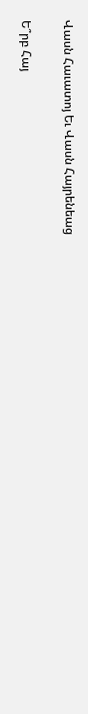Վասն Հաւատոյ Եւ Վասն Հայրենեաց

Ե՞րբ Հայ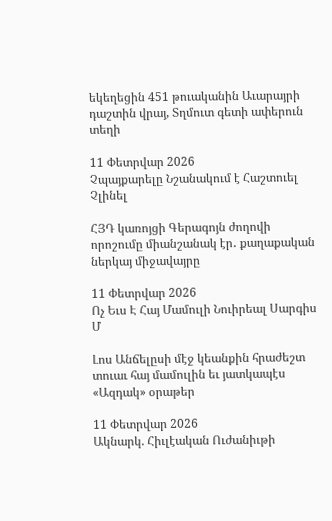եկեղեցին 451 թուականին Աւարայրի դաշտին վրայ, Տղմուտ գետի ափերուն տեղի

11 Փետրվար 2026
Չպայքարելը Նշանակում է Հաշտուել Չլինել

ՀՅԴ կառոյցի Գերագոյն ժողովի որոշումը միանշանակ էր․ քաղաքական ներկայ միջավայրը

11 Փետրվար 2026
Ոչ Եւս Է Հայ Մամուլի Նուիրեալ Սարգիս Մ

Լոս Անճելըսի մէջ կեանքին հրաժեշտ տուաւ հայ մամուլին եւ յատկապէս «Ազդակ» օրաթեր

11 Փետրվար 2026
Ակնարկ. Հիւլէական Ուժանիւթի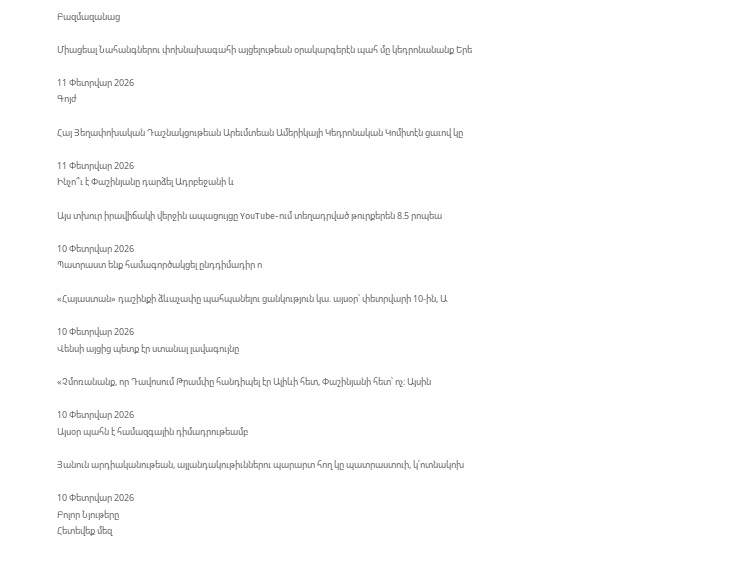Բազմազանաց

Միացեալ Նահանգներու փոխնախագահի այցելութեան օրակարգերէն պահ մը կեդրոնանանք Երե

11 Փետրվար 2026
Գոյժ

Հայ Յեղափոխական Դաշնակցութեան Արեւմտեան Ամերիկայի Կեդրոնական Կոմիտէն ցաւով կը

11 Փետրվար 2026
Ինչո՞ւ է Փաշինյանը դարձել Ադրբեջանի և

Այս տխուր իրավիճակի վերջին ապացույցը YouTube-ում տեղադրված թուրքերեն 8.5 րոպեա

10 Փետրվար 2026
Պատրաստ ենք համագործակցել ընդդիմադիր ո

«Հայաստան» դաշինքի ձևաչափը պահպանելու ցանկություն կա. այսօր՝ փետրվարի 10-ին, Ա

10 Փետրվար 2026
Վենսի այցից պետք էր ստանալ լավագույնը

«Չմոռանանք, որ Դավոսում Թրամփը հանդիպել էր Ալիևի հետ, Փաշինյանի հետ՝ ոչ։ Այսին

10 Փետրվար 2026
Այսօր պահն է համազգային դիմադրութեամբ

Յանուն արդիականութեան, այլանդակութիւններու պարարտ հող կը պատրաստուի, կ՛ոտնակոխ

10 Փետրվար 2026
Բոլոր Նյութերը
Հետեվեք մեզ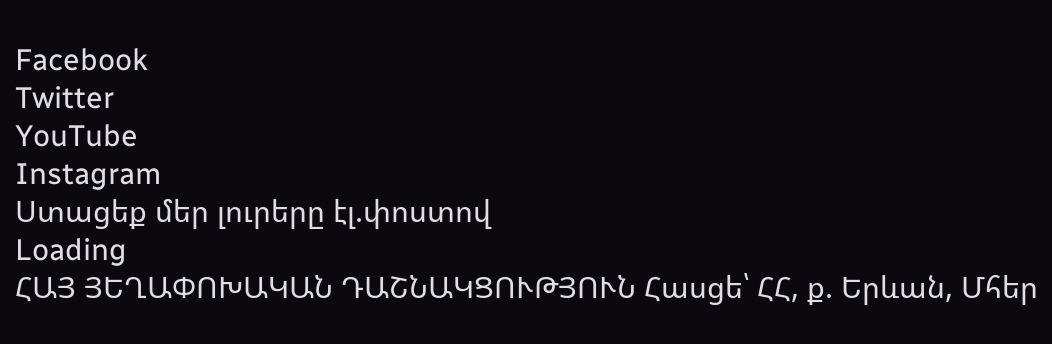Facebook
Twitter
YouTube
Instagram
Ստացեք մեր լուրերը էլ.փոստով
Loading
ՀԱՅ ՅԵՂԱՓՈԽԱԿԱՆ ԴԱՇՆԱԿՑՈՒԹՅՈՒՆ Հասցե՝ ՀՀ, ք. Երևան, Մհեր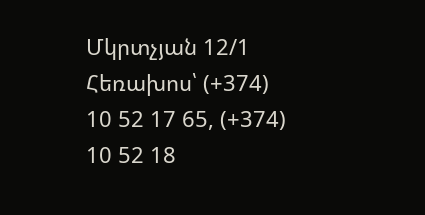Մկրտչյան 12/1 Հեռախոս՝ (+374) 10 52 17 65, (+374) 10 52 18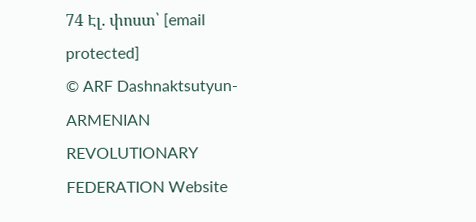74 Էլ. փոստ՝ [email protected]
© ARF Dashnaktsutyun- ARMENIAN REVOLUTIONARY FEDERATION Website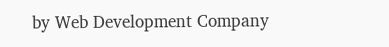by Web Development Company